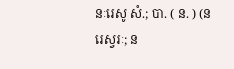នៈរេសូ សំ.; បា. ( ន. ) (នរេស្វរៈ; ន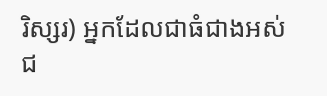រិស្សរ) អ្នកដែលជាធំជាងអស់ជ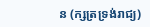ន (ក្សត្រទ្រង់រាជ្យ)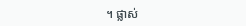។ ផ្លាស់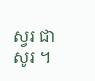ស្វរ ជា សូរ ។